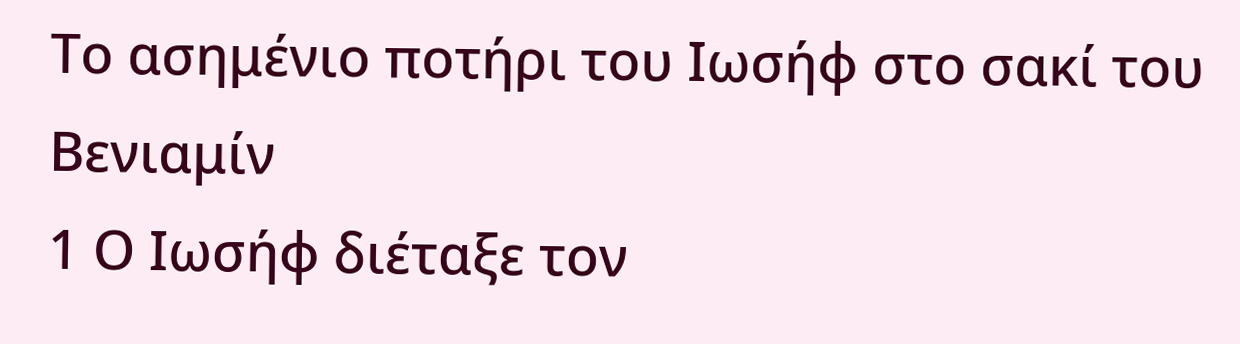Το ασημένιο ποτήρι του Ιωσήφ στο σακί του Βενιαμίν
1 Ο Ιωσήφ διέταξε τον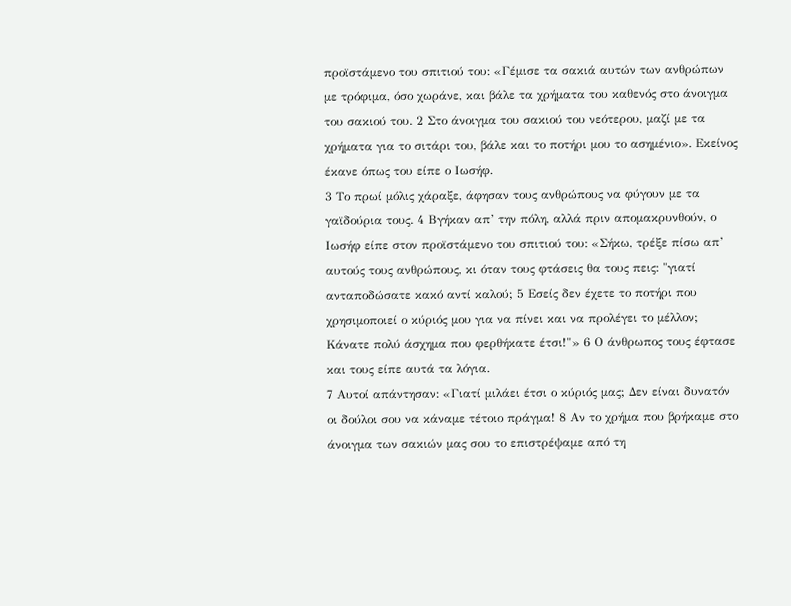προϊστάμενο του σπιτιού του: «Γέμισε τα σακιά αυτών των ανθρώπων με τρόφιμα, όσο χωράνε, και βάλε τα χρήματα του καθενός στο άνοιγμα του σακιού του. 2 Στο άνοιγμα του σακιού του νεότερου, μαζί με τα χρήματα για το σιτάρι του, βάλε και το ποτήρι μου το ασημένιο». Εκείνος έκανε όπως του είπε ο Ιωσήφ.
3 Το πρωί μόλις χάραξε, άφησαν τους ανθρώπους να φύγουν με τα γαϊδούρια τους. 4 Βγήκαν απ’ την πόλη, αλλά πριν απομακρυνθούν, ο Ιωσήφ είπε στον προϊστάμενο του σπιτιού του: «Σήκω, τρέξε πίσω απ’ αυτούς τους ανθρώπους, κι όταν τους φτάσεις θα τους πεις: "γιατί ανταποδώσατε κακό αντί καλού; 5 Εσείς δεν έχετε το ποτήρι που χρησιμοποιεί ο κύριός μου για να πίνει και να προλέγει το μέλλον; Κάνατε πολύ άσχημα που φερθήκατε έτσι!"» 6 Ο άνθρωπος τους έφτασε και τους είπε αυτά τα λόγια.
7 Αυτοί απάντησαν: «Γιατί μιλάει έτσι ο κύριός μας; Δεν είναι δυνατόν οι δούλοι σου να κάναμε τέτοιο πράγμα! 8 Αν το χρήμα που βρήκαμε στο άνοιγμα των σακιών μας σου το επιστρέψαμε από τη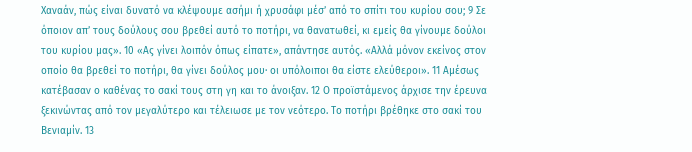Χαναάν, πώς είναι δυνατό να κλέψουμε ασήμι ή χρυσάφι μέσ’ από το σπίτι του κυρίου σου; 9 Σε όποιον απ’ τους δούλους σου βρεθεί αυτό το ποτήρι, να θανατωθεί, κι εμείς θα γίνουμε δούλοι του κυρίου μας». 10 «Ας γίνει λοιπόν όπως είπατε», απάντησε αυτός. «Αλλά μόνον εκείνος στον οποίο θα βρεθεί το ποτήρι, θα γίνει δούλος μου· οι υπόλοιποι θα είστε ελεύθεροι». 11 Αμέσως κατέβασαν ο καθένας το σακί τους στη γη και το άνοιξαν. 12 Ο προϊστάμενος άρχισε την έρευνα ξεκινώντας από τον μεγαλύτερο και τέλειωσε με τον νεότερο. Το ποτήρι βρέθηκε στο σακί του Βενιαμίν. 13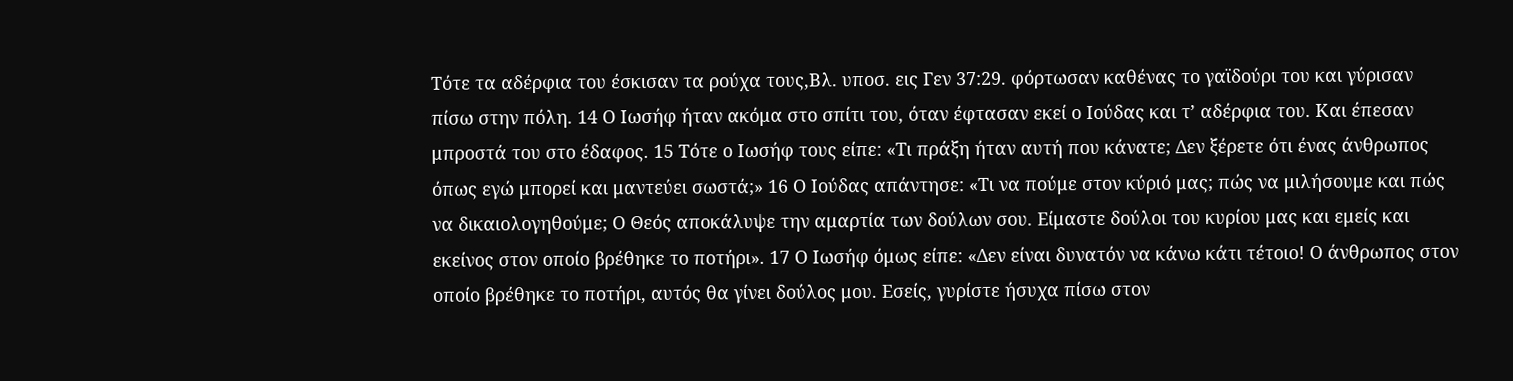Τότε τα αδέρφια του έσκισαν τα ρούχα τους,Βλ. υποσ. εις Γεν 37:29. φόρτωσαν καθένας το γαϊδούρι του και γύρισαν πίσω στην πόλη. 14 Ο Ιωσήφ ήταν ακόμα στο σπίτι του, όταν έφτασαν εκεί ο Ιούδας και τ’ αδέρφια του. Και έπεσαν μπροστά του στο έδαφος. 15 Τότε ο Ιωσήφ τους είπε: «Τι πράξη ήταν αυτή που κάνατε; Δεν ξέρετε ότι ένας άνθρωπος όπως εγώ μπορεί και μαντεύει σωστά;» 16 Ο Ιούδας απάντησε: «Τι να πούμε στον κύριό μας; πώς να μιλήσουμε και πώς να δικαιολογηθούμε; Ο Θεός αποκάλυψε την αμαρτία των δούλων σου. Είμαστε δούλοι του κυρίου μας και εμείς και εκείνος στον οποίο βρέθηκε το ποτήρι». 17 Ο Ιωσήφ όμως είπε: «Δεν είναι δυνατόν να κάνω κάτι τέτοιο! Ο άνθρωπος στον οποίο βρέθηκε το ποτήρι, αυτός θα γίνει δούλος μου. Εσείς, γυρίστε ήσυχα πίσω στον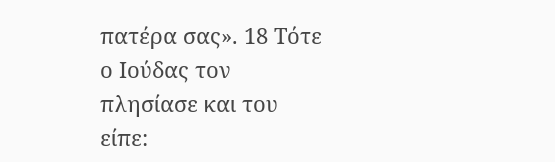πατέρα σας». 18 Τότε ο Ιούδας τον πλησίασε και του είπε: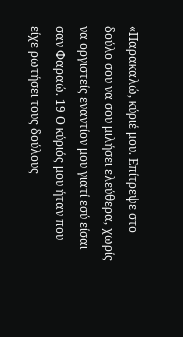«Παρακαλώ, κύριέ μου. Επίτρεψε στο δούλο σου να σου μιλήσει ελεύθερα, χωρίς να οργιστείς εναντίον μου γιατί εσύ είσαι σαν Φαραώ. 19 Ο κύριός μου ήταν που είχε ρωτήσει τους δούλους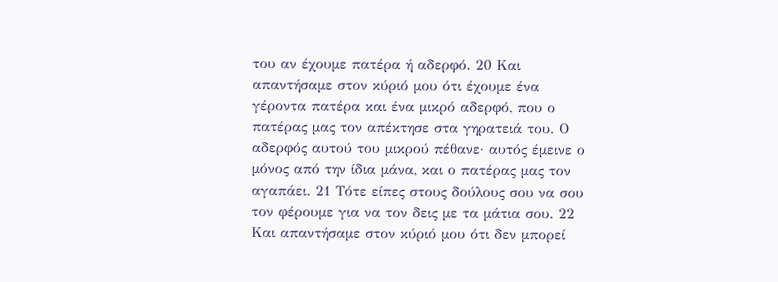του αν έχουμε πατέρα ή αδερφό. 20 Και απαντήσαμε στον κύριό μου ότι έχουμε ένα γέροντα πατέρα και ένα μικρό αδερφό, που ο πατέρας μας τον απέκτησε στα γηρατειά του. Ο αδερφός αυτού του μικρού πέθανε· αυτός έμεινε ο μόνος από την ίδια μάνα, και ο πατέρας μας τον αγαπάει. 21 Τότε είπες στους δούλους σου να σου τον φέρουμε για να τον δεις με τα μάτια σου. 22 Και απαντήσαμε στον κύριό μου ότι δεν μπορεί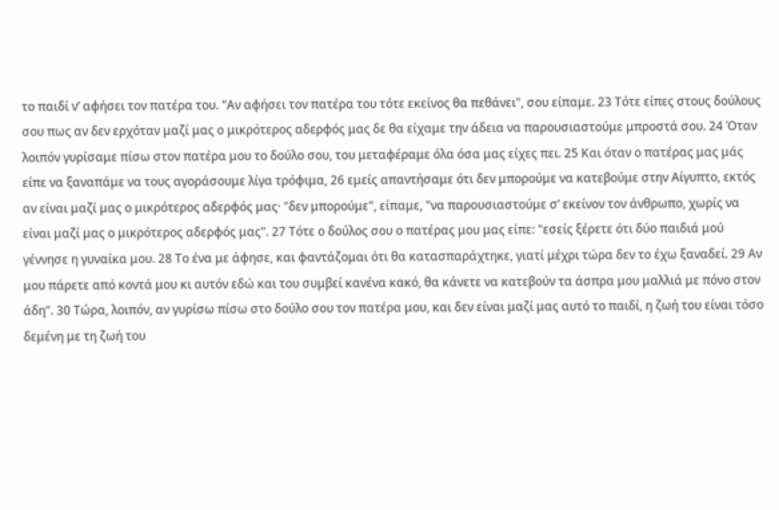το παιδί ν’ αφήσει τον πατέρα του. "Αν αφήσει τον πατέρα του τότε εκείνος θα πεθάνει", σου είπαμε. 23 Τότε είπες στους δούλους σου πως αν δεν ερχόταν μαζί μας ο μικρότερος αδερφός μας δε θα είχαμε την άδεια να παρουσιαστούμε μπροστά σου. 24 Όταν λοιπόν γυρίσαμε πίσω στον πατέρα μου το δούλο σου, του μεταφέραμε όλα όσα μας είχες πει. 25 Και όταν ο πατέρας μας μάς είπε να ξαναπάμε να τους αγοράσουμε λίγα τρόφιμα, 26 εμείς απαντήσαμε ότι δεν μπορούμε να κατεβούμε στην Αίγυπτο, εκτός αν είναι μαζί μας ο μικρότερος αδερφός μας· "δεν μπορούμε", είπαμε, "να παρουσιαστούμε σ’ εκείνον τον άνθρωπο, χωρίς να είναι μαζί μας ο μικρότερος αδερφός μας". 27 Τότε ο δούλος σου ο πατέρας μου μας είπε: "εσείς ξέρετε ότι δύο παιδιά μού γέννησε η γυναίκα μου. 28 Το ένα με άφησε, και φαντάζομαι ότι θα κατασπαράχτηκε, γιατί μέχρι τώρα δεν το έχω ξαναδεί. 29 Αν μου πάρετε από κοντά μου κι αυτόν εδώ και του συμβεί κανένα κακό, θα κάνετε να κατεβούν τα άσπρα μου μαλλιά με πόνο στον άδη". 30 Τώρα, λοιπόν, αν γυρίσω πίσω στο δούλο σου τον πατέρα μου, και δεν είναι μαζί μας αυτό το παιδί, η ζωή του είναι τόσο δεμένη με τη ζωή του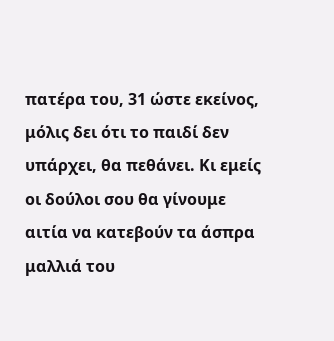πατέρα του, 31 ώστε εκείνος, μόλις δει ότι το παιδί δεν υπάρχει, θα πεθάνει. Κι εμείς οι δούλοι σου θα γίνουμε αιτία να κατεβούν τα άσπρα μαλλιά του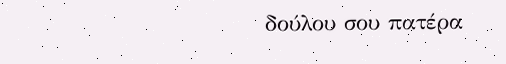δούλου σου πατέρα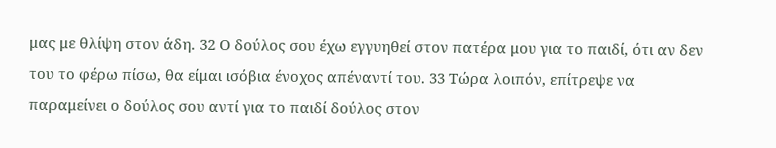μας με θλίψη στον άδη. 32 Ο δούλος σου έχω εγγυηθεί στον πατέρα μου για το παιδί, ότι αν δεν του το φέρω πίσω, θα είμαι ισόβια ένοχος απέναντί του. 33 Τώρα λοιπόν, επίτρεψε να παραμείνει ο δούλος σου αντί για το παιδί δούλος στον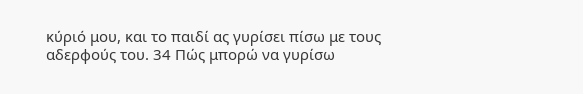κύριό μου, και το παιδί ας γυρίσει πίσω με τους αδερφούς του. 34 Πώς μπορώ να γυρίσω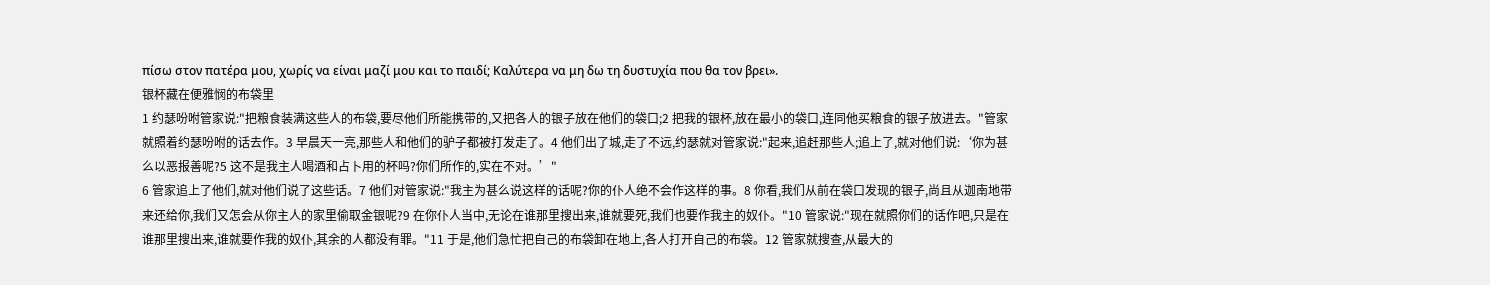πίσω στον πατέρα μου, χωρίς να είναι μαζί μου και το παιδί; Καλύτερα να μη δω τη δυστυχία που θα τον βρει».
银杯藏在便雅悯的布袋里
1 约瑟吩咐管家说:"把粮食装满这些人的布袋,要尽他们所能携带的,又把各人的银子放在他们的袋口;2 把我的银杯,放在最小的袋口,连同他买粮食的银子放进去。"管家就照着约瑟吩咐的话去作。3 早晨天一亮,那些人和他们的驴子都被打发走了。4 他们出了城,走了不远,约瑟就对管家说:"起来,追赶那些人;追上了,就对他们说:‘你为甚么以恶报善呢?5 这不是我主人喝酒和占卜用的杯吗?你们所作的,实在不对。’"
6 管家追上了他们,就对他们说了这些话。7 他们对管家说:"我主为甚么说这样的话呢?你的仆人绝不会作这样的事。8 你看,我们从前在袋口发现的银子,尚且从迦南地带来还给你,我们又怎会从你主人的家里偷取金银呢?9 在你仆人当中,无论在谁那里搜出来,谁就要死,我们也要作我主的奴仆。"10 管家说:"现在就照你们的话作吧,只是在谁那里搜出来,谁就要作我的奴仆,其余的人都没有罪。"11 于是,他们急忙把自己的布袋卸在地上,各人打开自己的布袋。12 管家就搜查,从最大的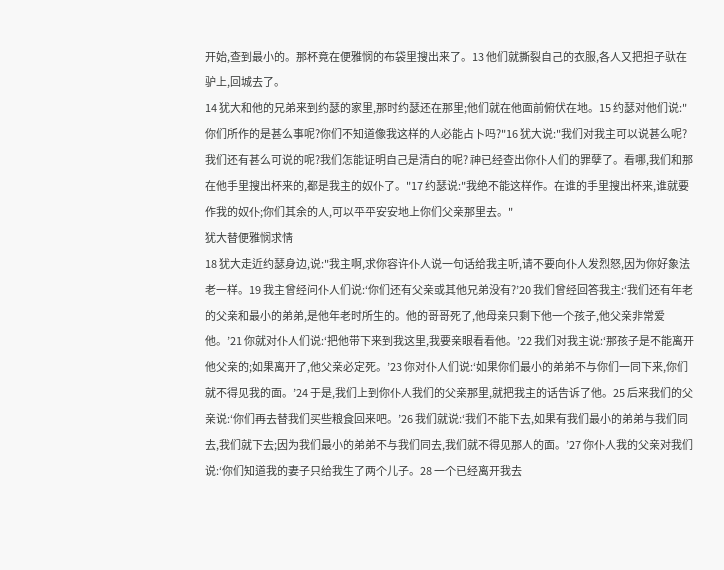开始,查到最小的。那杯竟在便雅悯的布袋里搜出来了。13 他们就撕裂自己的衣服,各人又把担子驮在驴上,回城去了。
14 犹大和他的兄弟来到约瑟的家里,那时约瑟还在那里;他们就在他面前俯伏在地。15 约瑟对他们说:"你们所作的是甚么事呢?你们不知道像我这样的人必能占卜吗?"16 犹大说:"我们对我主可以说甚么呢?我们还有甚么可说的呢?我们怎能证明自己是清白的呢? 神已经查出你仆人们的罪孽了。看哪,我们和那在他手里搜出杯来的,都是我主的奴仆了。"17 约瑟说:"我绝不能这样作。在谁的手里搜出杯来,谁就要作我的奴仆;你们其余的人,可以平平安安地上你们父亲那里去。"
犹大替便雅悯求情
18 犹大走近约瑟身边,说:"我主啊,求你容许仆人说一句话给我主听,请不要向仆人发烈怒,因为你好象法老一样。19 我主曾经问仆人们说:‘你们还有父亲或其他兄弟没有?’20 我们曾经回答我主:‘我们还有年老的父亲和最小的弟弟,是他年老时所生的。他的哥哥死了,他母亲只剩下他一个孩子,他父亲非常爱他。’21 你就对仆人们说:‘把他带下来到我这里,我要亲眼看看他。’22 我们对我主说:‘那孩子是不能离开他父亲的;如果离开了,他父亲必定死。’23 你对仆人们说:‘如果你们最小的弟弟不与你们一同下来,你们就不得见我的面。’24 于是,我们上到你仆人我们的父亲那里,就把我主的话告诉了他。25 后来我们的父亲说:‘你们再去替我们买些粮食回来吧。’26 我们就说:‘我们不能下去,如果有我们最小的弟弟与我们同去,我们就下去;因为我们最小的弟弟不与我们同去,我们就不得见那人的面。’27 你仆人我的父亲对我们说:‘你们知道我的妻子只给我生了两个儿子。28 一个已经离开我去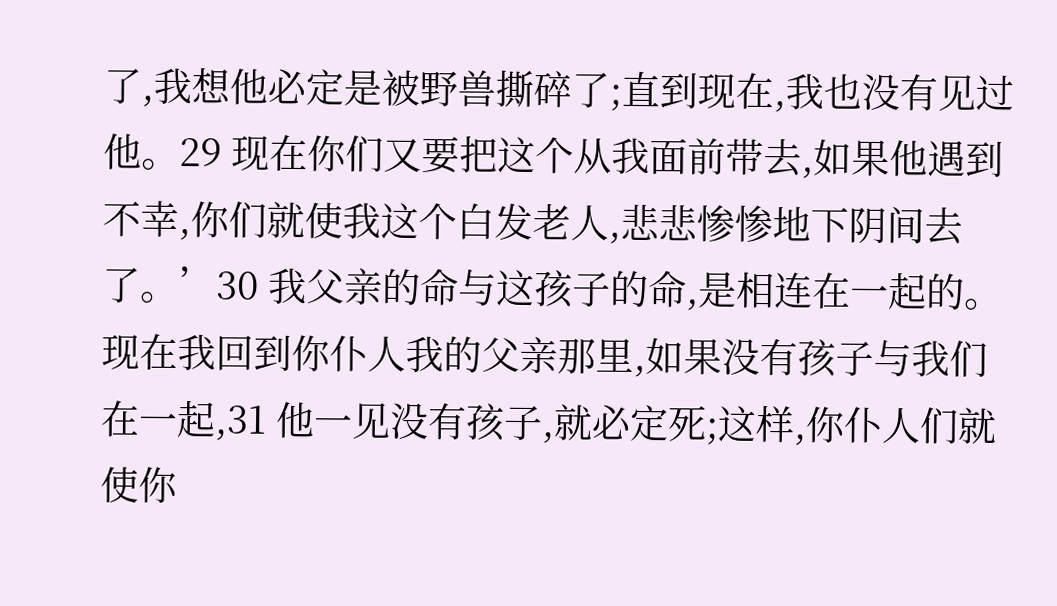了,我想他必定是被野兽撕碎了;直到现在,我也没有见过他。29 现在你们又要把这个从我面前带去,如果他遇到不幸,你们就使我这个白发老人,悲悲惨惨地下阴间去了。’30 我父亲的命与这孩子的命,是相连在一起的。现在我回到你仆人我的父亲那里,如果没有孩子与我们在一起,31 他一见没有孩子,就必定死;这样,你仆人们就使你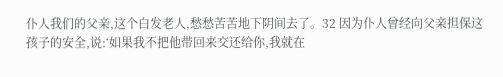仆人我们的父亲,这个白发老人,愁愁苦苦地下阴间去了。32 因为仆人曾经向父亲担保这孩子的安全,说:‘如果我不把他带回来交还给你,我就在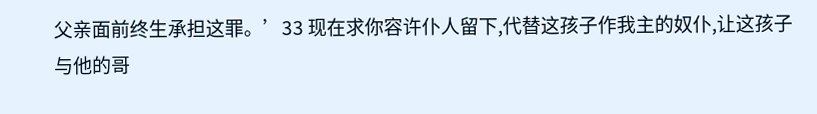父亲面前终生承担这罪。’33 现在求你容许仆人留下,代替这孩子作我主的奴仆,让这孩子与他的哥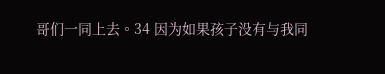哥们一同上去。34 因为如果孩子没有与我同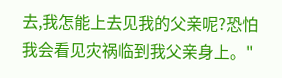去,我怎能上去见我的父亲呢?恐怕我会看见灾祸临到我父亲身上。"